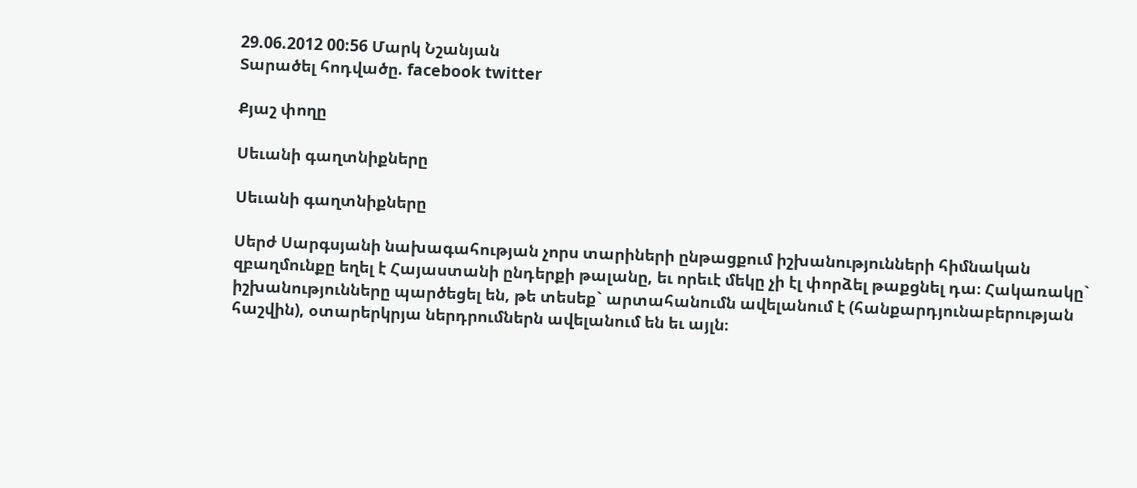29.06.2012 00:56 Մարկ Նշանյան
Տարածել հոդվածը. facebook twitter

Քյաշ փողը

Սեւանի գաղտնիքները

Սեւանի գաղտնիքները

Սերժ Սարգսյանի նախագահության չորս տարիների ընթացքում իշխանությունների հիմնական զբաղմունքը եղել է Հայաստանի ընդերքի թալանը, եւ որեւէ մեկը չի էլ փորձել թաքցնել դա։ Հակառակը` իշխանությունները պարծեցել են, թե տեսեք` արտահանումն ավելանում է (հանքարդյունաբերության հաշվին), օտարերկրյա ներդրումներն ավելանում են եւ այլն։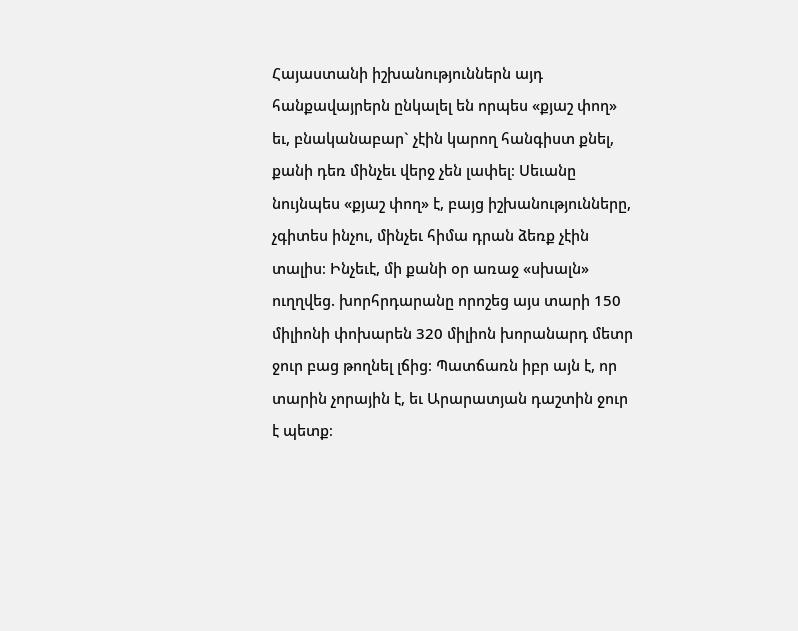Հայաստանի իշխանություններն այդ հանքավայրերն ընկալել են որպես «քյաշ փող» եւ, բնականաբար` չէին կարող հանգիստ քնել, քանի դեռ մինչեւ վերջ չեն լափել։ Սեւանը նույնպես «քյաշ փող» է, բայց իշխանությունները, չգիտես ինչու, մինչեւ հիմա դրան ձեռք չէին տալիս։ Ինչեւէ, մի քանի օր առաջ «սխալն» ուղղվեց. խորհրդարանը որոշեց այս տարի 150 միլիոնի փոխարեն 320 միլիոն խորանարդ մետր ջուր բաց թողնել լճից։ Պատճառն իբր այն է, որ տարին չորային է, եւ Արարատյան դաշտին ջուր է պետք։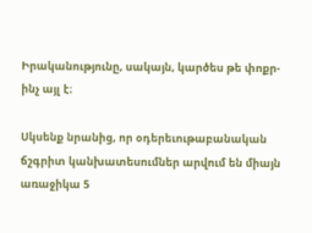Իրականությունը, սակայն, կարծես թե փոքր-ինչ այլ է։

Սկսենք նրանից, որ օդերեւութաբանական ճշգրիտ կանխատեսումներ արվում են միայն առաջիկա 5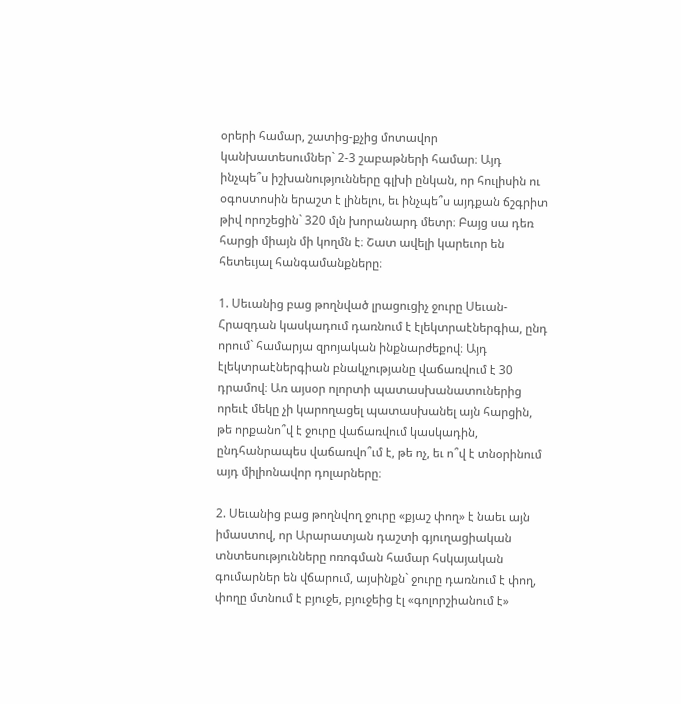օրերի համար, շատից-քչից մոտավոր կանխատեսումներ` 2-3 շաբաթների համար։ Այդ ինչպե՞ս իշխանությունները գլխի ընկան, որ հուլիսին ու օգոստոսին երաշտ է լինելու, եւ ինչպե՞ս այդքան ճշգրիտ թիվ որոշեցին` 320 մլն խորանարդ մետր։ Բայց սա դեռ հարցի միայն մի կողմն է։ Շատ ավելի կարեւոր են հետեւյալ հանգամանքները։

1. Սեւանից բաց թողնված լրացուցիչ ջուրը Սեւան-Հրազդան կասկադում դառնում է էլեկտրաէներգիա, ընդ որում` համարյա զրոյական ինքնարժեքով։ Այդ էլեկտրաէներգիան բնակչությանը վաճառվում է 30 դրամով։ Առ այսօր ոլորտի պատասխանատուներից որեւէ մեկը չի կարողացել պատասխանել այն հարցին, թե որքանո՞վ է ջուրը վաճառվում կասկադին, ընդհանրապես վաճառվո՞ւմ է, թե ոչ, եւ ո՞վ է տնօրինում այդ միլիոնավոր դոլարները։

2. Սեւանից բաց թողնվող ջուրը «քյաշ փող» է նաեւ այն իմաստով, որ Արարատյան դաշտի գյուղացիական տնտեսությունները ոռոգման համար հսկայական գումարներ են վճարում, այսինքն` ջուրը դառնում է փող, փողը մտնում է բյուջե, բյուջեից էլ «գոլորշիանում է»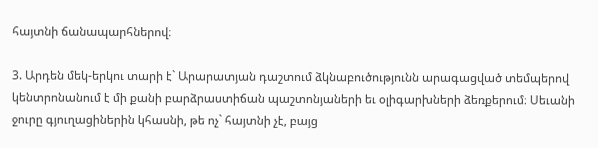հայտնի ճանապարհներով։

3. Արդեն մեկ-երկու տարի է` Արարատյան դաշտում ձկնաբուծությունն արագացված տեմպերով կենտրոնանում է մի քանի բարձրաստիճան պաշտոնյաների եւ օլիգարխների ձեռքերում։ Սեւանի ջուրը գյուղացիներին կհասնի, թե ոչ` հայտնի չէ, բայց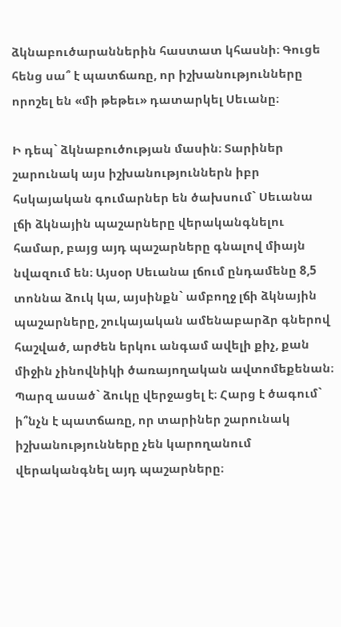ձկնաբուծարաններին հաստատ կհասնի։ Գուցե հենց սա՞ է պատճառը, որ իշխանությունները որոշել են «մի թեթեւ» դատարկել Սեւանը։

Ի դեպ` ձկնաբուծության մասին։ Տարիներ շարունակ այս իշխանություններն իբր հսկայական գումարներ են ծախսում` Սեւանա լճի ձկնային պաշարները վերականգնելու համար, բայց այդ պաշարները գնալով միայն նվազում են։ Այսօր Սեւանա լճում ընդամենը 8,5 տոննա ձուկ կա, այսինքն` ամբողջ լճի ձկնային պաշարները, շուկայական ամենաբարձր գներով հաշված, արժեն երկու անգամ ավելի քիչ, քան միջին չինովնիկի ծառայողական ավտոմեքենան։ Պարզ ասած` ձուկը վերջացել է։ Հարց է ծագում` ի՞նչն է պատճառը, որ տարիներ շարունակ իշխանությունները չեն կարողանում վերականգնել այդ պաշարները։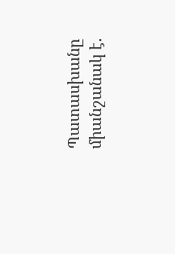Պատասխանը միանշանակ է.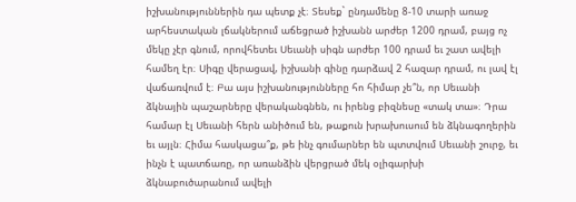իշխանություններին դա պետք չէ։ Տեսեք` ընդամենը 8-10 տարի առաջ արհեստական լճակներում աճեցրած իշխանն արժեր 1200 դրամ, բայց ոչ մեկը չէր գնում, որովհետեւ Սեւանի սիգն արժեր 100 դրամ եւ շատ ավելի համեղ էր։ Սիգը վերացավ, իշխանի գինը դարձավ 2 հազար դրամ, ու լավ էլ վաճառվում է։ Բա այս իշխանությունները հո հիմար չե՞ն, որ Սեւանի ձկնային պաշարները վերականգնեն, ու իրենց բիզնեսը «տակ տա»։ Դրա համար էլ Սեւանի հերն անիծում են, թաքուն խրախուսում են ձկնագողերին եւ այլն։ Հիմա հասկացա՞ք, թե ինչ գումարներ են պտտվում Սեւանի շուրջ, եւ ինչն է պատճառը, որ առանձին վերցրած մեկ օլիգարխի ձկնաբուծարանում ավելի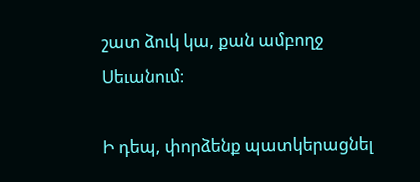շատ ձուկ կա, քան ամբողջ Սեւանում։

Ի դեպ, փորձենք պատկերացնել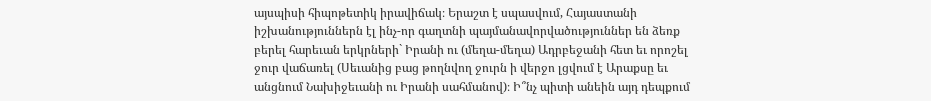այսպիսի հիպոթետիկ իրավիճակ։ Երաշտ է սպասվում, Հայաստանի իշխանություններն էլ ինչ-որ գաղտնի պայմանավորվածություններ են ձեռք բերել հարեւան երկրների` Իրանի ու (մեղա-մեղա) Ադրբեջանի հետ եւ որոշել ջուր վաճառել (Սեւանից բաց թողնվող ջուրն ի վերջո լցվում է Արաքսը եւ անցնում Նախիջեւանի ու Իրանի սահմանով)։ Ի՞նչ պիտի անեին այդ դեպքում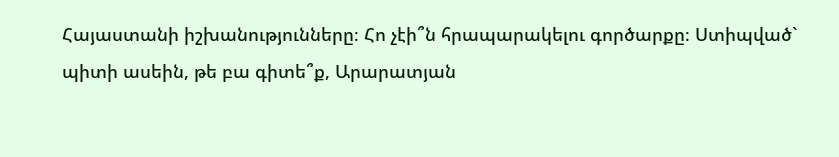Հայաստանի իշխանությունները։ Հո չէի՞ն հրապարակելու գործարքը։ Ստիպված` պիտի ասեին, թե բա գիտե՞ք, Արարատյան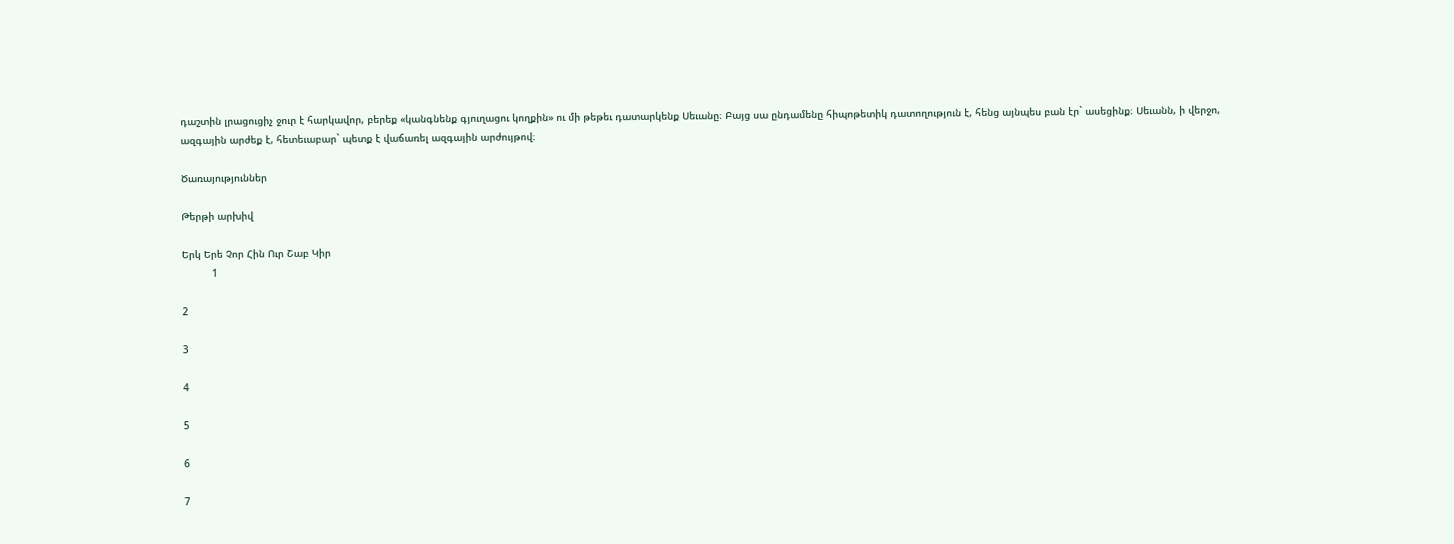դաշտին լրացուցիչ ջուր է հարկավոր, բերեք «կանգնենք գյուղացու կողքին» ու մի թեթեւ դատարկենք Սեւանը։ Բայց սա ընդամենը հիպոթետիկ դատողություն է, հենց այնպես բան էր` ասեցինք։ Սեւանն, ի վերջո, ազգային արժեք է, հետեւաբար` պետք է վաճառել ազգային արժույթով։

Ծառայություններ

Թերթի արխիվ

Երկ Երե Չոր Հին Ուր Շաբ Կիր
          1

2

3

4

5

6

7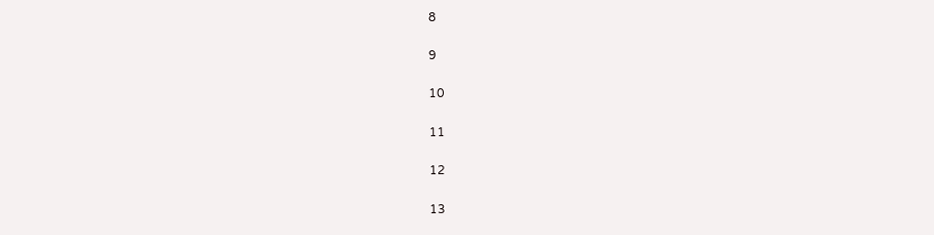8

9

10

11

12

13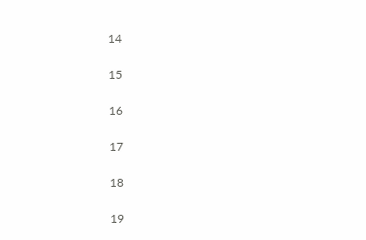14

15

16

17

18

19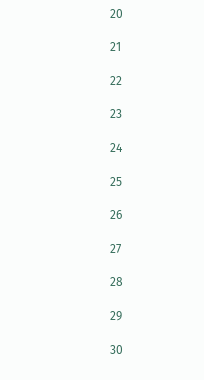20

21

22

23

24

25

26

27

28

29

30